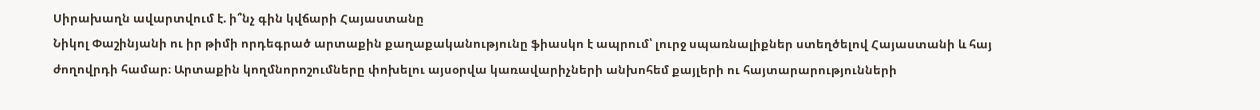Սիրախաղն ավարտվում է. ի՞նչ գին կվճարի Հայաստանը
Նիկոլ Փաշինյանի ու իր թիմի որդեգրած արտաքին քաղաքականությունը ֆիասկո է ապրում՝ լուրջ սպառնալիքներ ստեղծելով Հայաստանի և հայ ժողովրդի համար։ Արտաքին կողմնորոշումները փոխելու այսօրվա կառավարիչների անխոհեմ քայլերի ու հայտարարությունների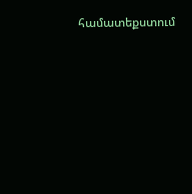համատեքստում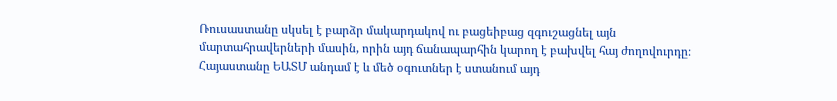Ռուսաստանը սկսել է բարձր մակարդակով ու բացեիբաց զգուշացնել այն մարտահրավերների մասին, որին այդ ճանապարհին կարող է բախվել հայ ժողովուրդը։
Հայաստանը ԵԱՏՄ անդամ է և մեծ օգուտներ է ստանում այդ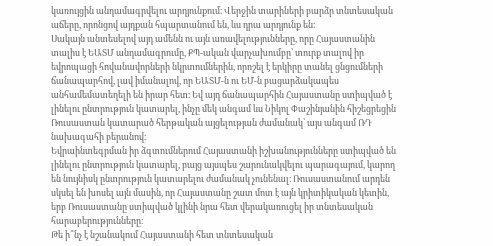կառույցին անդամագրվելու արդյունքում։ Վերջին տարիների բարձր տնտեսական աճերը, որոնցով այդքան հպարտանում են, ևս դրա արդյունք են։
Սակայն անտեսելով այդ ամենն ու այն առավելությունները, որը Հայաստանին տալիս է ԵԱՏՄ անդամագրումը, ՔՊ-ական վարչախումբը՝ տուրք տալով իր եվրոպացի հովանավորների նկրտումներին, որոշել է երկիրը տանել ցնցումների ճանապարհով, լավ իմանալով, որ ԵԱՏՄ-ն ու ԵՄ-ն բացարձակապես անհամեմատեղելի են իրար հետ։ Եվ այդ ճանապարհին Հայաստանը ստիպված է լինելու ընտրություն կատարել, ինչը մեկ անգամ ևս Նիկոլ Փաշինյանին հիշեցրեցին Ռուսաստան կատարած հերթական այցելության ժամանակ՝ այս անգամ ՌԴ նախագահի բերանով։
Եվրաինտեգրման իր ձգտումներում Հայաստանի իշխանությունները ստիպված են լինելու ընտրություն կատարել, բայց այսպես շարունակվելու պարագայում, կարող են նույնիսկ ընտրություն կատարելու ժամանակ չունենալ։ Ռուսաստանում արդեն սկսել են խոսել այն մասին, որ Հայաստանը շատ մոտ է այն կրիտիկական կետին, երբ Ռուսաստանը ստիպված կլինի նրա հետ վերակառուցել իր տնտեսական հարաբերությունները։
Թե ի՞նչ է նշանակում Հայաստանի հետ տնտեսական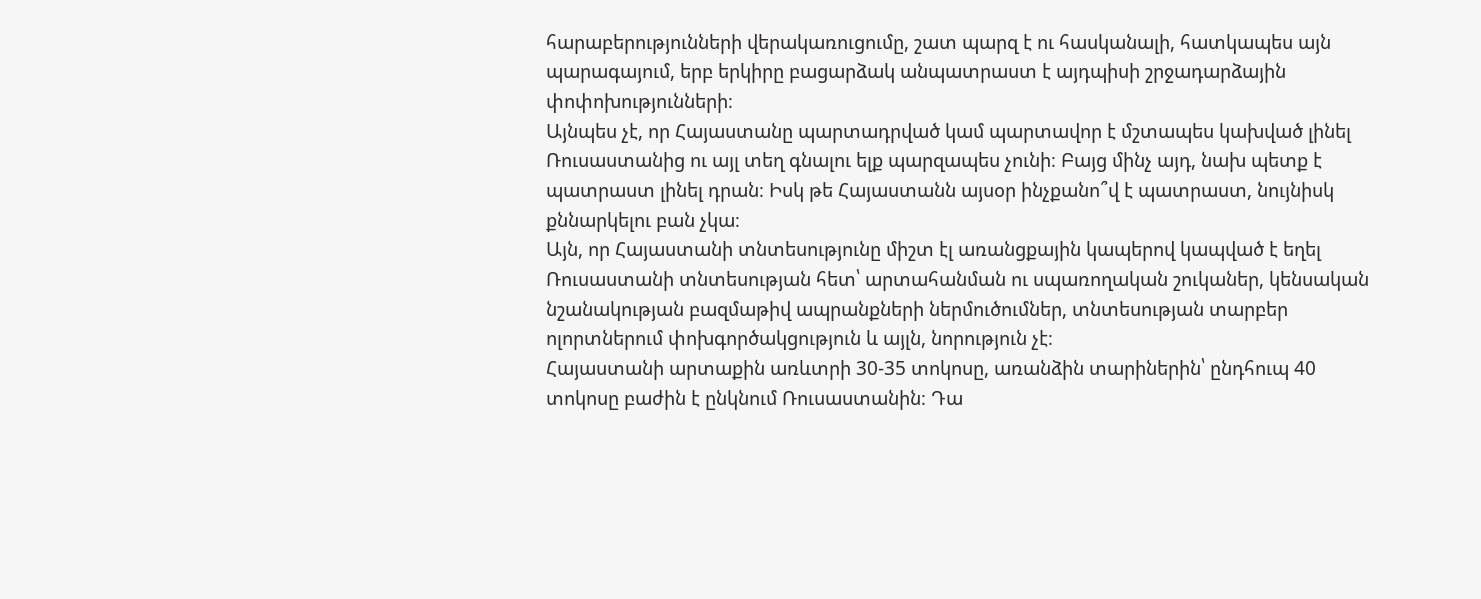հարաբերությունների վերակառուցումը, շատ պարզ է ու հասկանալի, հատկապես այն պարագայում, երբ երկիրը բացարձակ անպատրաստ է այդպիսի շրջադարձային փոփոխությունների։
Այնպես չէ, որ Հայաստանը պարտադրված կամ պարտավոր է մշտապես կախված լինել Ռուսաստանից ու այլ տեղ գնալու ելք պարզապես չունի։ Բայց մինչ այդ, նախ պետք է պատրաստ լինել դրան։ Իսկ թե Հայաստանն այսօր ինչքանո՞վ է պատրաստ, նույնիսկ քննարկելու բան չկա։
Այն, որ Հայաստանի տնտեսությունը միշտ էլ առանցքային կապերով կապված է եղել Ռուսաստանի տնտեսության հետ՝ արտահանման ու սպառողական շուկաներ, կենսական նշանակության բազմաթիվ ապրանքների ներմուծումներ, տնտեսության տարբեր ոլորտներում փոխգործակցություն և այլն, նորություն չէ։
Հայաստանի արտաքին առևտրի 30-35 տոկոսը, առանձին տարիներին՝ ընդհուպ 40 տոկոսը բաժին է ընկնում Ռուսաստանին։ Դա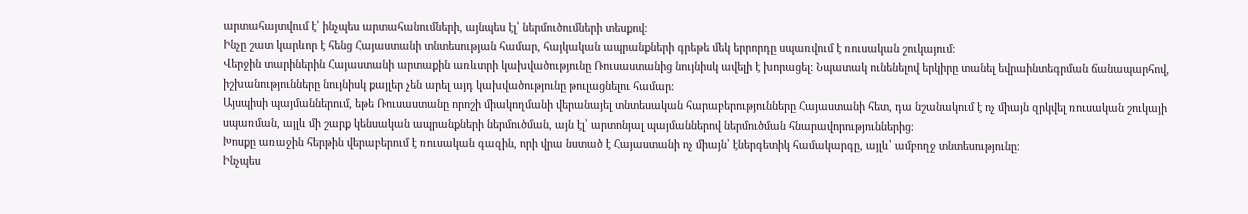արտահայտվում է՝ ինչպես արտահանումների, այնպես էլ՝ ներմուծումների տեսքով։
Ինչը շատ կարևոր է հենց Հայաստանի տնտեսության համար, հայկական ապրանքների գրեթե մեկ երրորդը սպառվում է ռուսական շուկայում։
Վերջին տարիներին Հայաստանի արտաքին առևտրի կախվածությունը Ռուսաստանից նույնիսկ ավելի է խորացել։ Նպատակ ունենելով երկիրը տանել եվրաինտեգրման ճանապարհով, իշխանությունները նույնիսկ քայլեր չեն արել այդ կախվածությունը թուլացնելու համար։
Այսպիսի պայմաններում, եթե Ռուսաստանը որոշի միակողմանի վերանայել տնտեսական հարաբերությունները Հայաստանի հետ, դա նշանակում է ոչ միայն զրկվել ռուսական շուկայի սպառման, այլև մի շարք կենսական ապրանքների ներմուծման, այն էլ՝ արտոնյալ պայմաններով ներմուծման հնարավորություններից։
Խոսքը առաջին հերթին վերաբերում է ռուսական գազին, որի վրա նստած է Հայաստանի ոչ միայն՝ էներգետիկ համակարգը, այլև՝ ամբողջ տնտեսությունը։
Ինչպես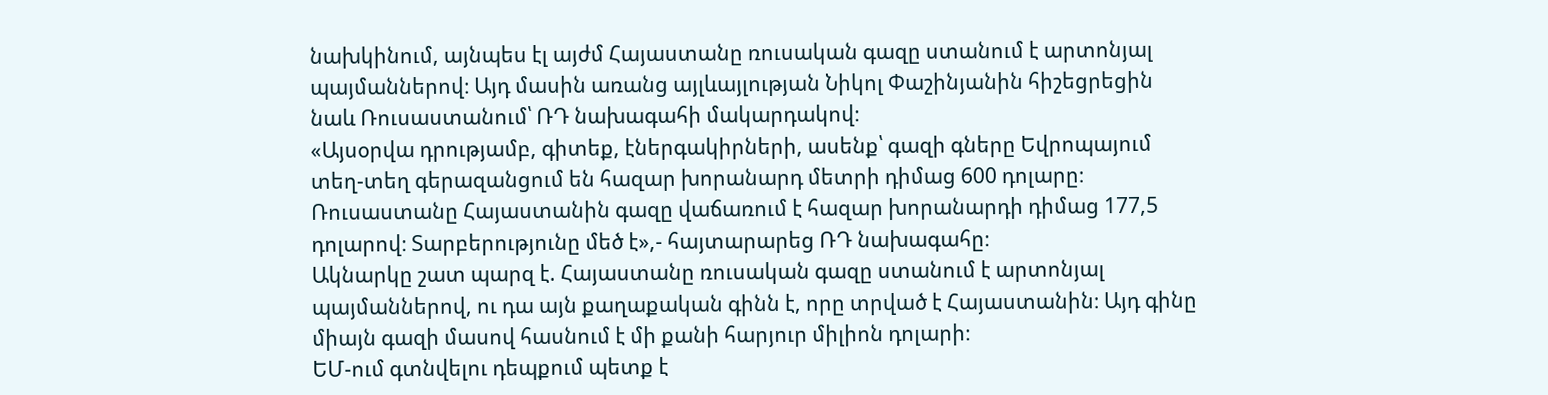նախկինում, այնպես էլ այժմ Հայաստանը ռուսական գազը ստանում է արտոնյալ պայմաններով։ Այդ մասին առանց այլևայլության Նիկոլ Փաշինյանին հիշեցրեցին նաև Ռուսաստանում՝ ՌԴ նախագահի մակարդակով։
«Այսօրվա դրությամբ, գիտեք, էներգակիրների, ասենք՝ գազի գները Եվրոպայում տեղ-տեղ գերազանցում են հազար խորանարդ մետրի դիմաց 600 դոլարը։ Ռուսաստանը Հայաստանին գազը վաճառում է հազար խորանարդի դիմաց 177,5 դոլարով։ Տարբերությունը մեծ է»,- հայտարարեց ՌԴ նախագահը։
Ակնարկը շատ պարզ է. Հայաստանը ռուսական գազը ստանում է արտոնյալ պայմաններով, ու դա այն քաղաքական գինն է, որը տրված է Հայաստանին։ Այդ գինը միայն գազի մասով հասնում է մի քանի հարյուր միլիոն դոլարի։
ԵՄ-ում գտնվելու դեպքում պետք է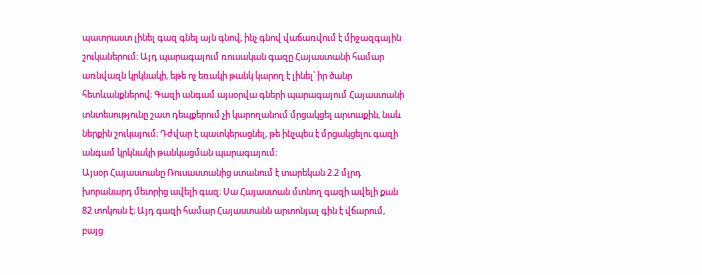պատրաստ լինել գազ գնել այն գնով, ինչ գնով վաճառվում է միջազգային շուկաներում։ Այդ պարագայում ռուսական գազը Հայաստանի համար առնվազն կրկնակի, եթե ոչ եռակի թանկ կարող է լինել՝ իր ծանր հետևանքներով։ Գազի անգամ այսօրվա գների պարագայում Հայաստանի տնտեսությունը շատ դեպքերում չի կարողանում մրցակցել արտաքին, նաև ներքին շուկայում։ Դժվար է պատկերացնել, թե ինչպես է մրցակցելու գազի անգամ կրկնակի թանկացման պարագայում։
Այսօր Հայաստանը Ռուսաստանից ստանում է տարեկան 2.2 մլրդ խորանարդ մետրից ավելի գազ։ Սա Հայաստան մտնող գազի ավելի քան 82 տոկոսն է։ Այդ գազի համար Հայաստանն արտոնյալ գին է վճարում, բայց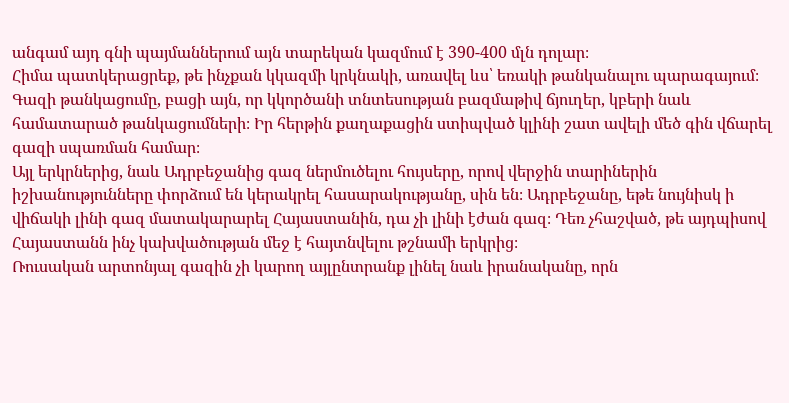անգամ այդ գնի պայմաններում այն տարեկան կազմում է 390-400 մլն դոլար։
Հիմա պատկերացրեք, թե ինչքան կկազմի կրկնակի, առավել ևս՝ եռակի թանկանալու պարագայում։
Գազի թանկացումը, բացի այն, որ կկործանի տնտեսության բազմաթիվ ճյուղեր, կբերի նաև համատարած թանկացումների։ Իր հերթին քաղաքացին ստիպված կլինի շատ ավելի մեծ գին վճարել գազի սպառման համար։
Այլ երկրներից, նաև Ադրբեջանից գազ ներմուծելու հույսերը, որով վերջին տարիներին իշխանությունները փորձում են կերակրել հասարակությանը, սին են։ Ադրբեջանը, եթե նույնիսկ ի վիճակի լինի գազ մատակարարել Հայաստանին, դա չի լինի էժան գազ։ Դեռ չհաշված, թե այդպիսով Հայաստանն ինչ կախվածության մեջ է հայտնվելու թշնամի երկրից։
Ռուսական արտոնյալ գազին չի կարող այլընտրանք լինել նաև իրանականը, որն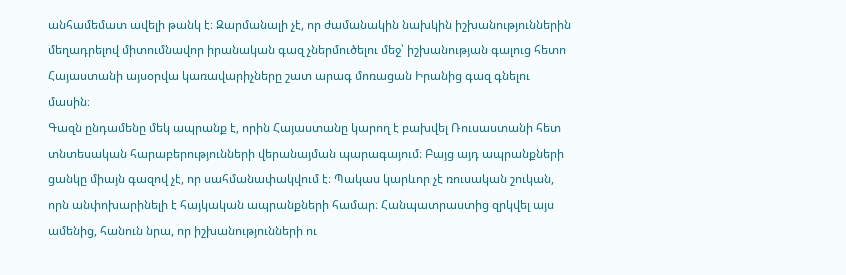անհամեմատ ավելի թանկ է։ Զարմանալի չէ, որ ժամանակին նախկին իշխանություններին մեղադրելով միտումնավոր իրանական գազ չներմուծելու մեջ՝ իշխանության գալուց հետո Հայաստանի այսօրվա կառավարիչները շատ արագ մոռացան Իրանից գազ գնելու մասին։
Գազն ընդամենը մեկ ապրանք է, որին Հայաստանը կարող է բախվել Ռուսաստանի հետ տնտեսական հարաբերությունների վերանայման պարագայում։ Բայց այդ ապրանքների ցանկը միայն գազով չէ, որ սահմանափակվում է։ Պակաս կարևոր չէ ռուսական շուկան, որն անփոխարինելի է հայկական ապրանքների համար։ Հանպատրաստից զրկվել այս ամենից, հանուն նրա, որ իշխանությունների ու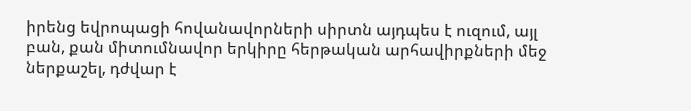իրենց եվրոպացի հովանավորների սիրտն այդպես է ուզում, այլ բան, քան միտումնավոր երկիրը հերթական արհավիրքների մեջ ներքաշել, դժվար է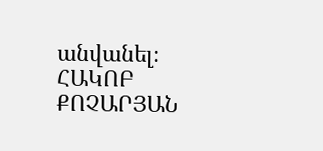անվանել։
ՀԱԿՈԲ ՔՈՉԱՐՅԱՆ